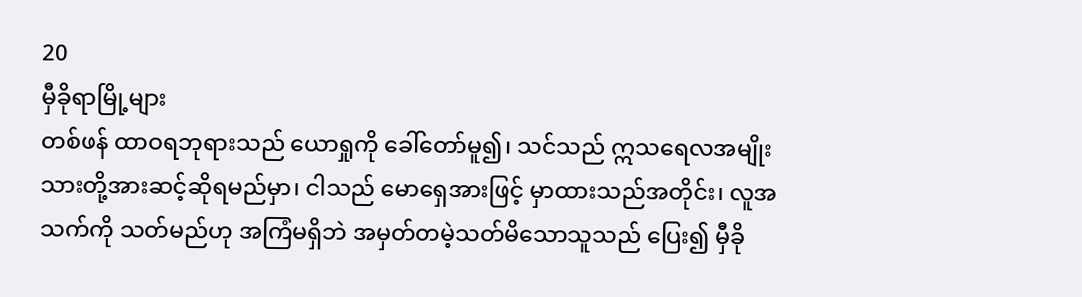20
မှီခိုရာမြို့များ
တစ်ဖန် ထာဝရဘုရားသည် ယောရှုကို ခေါ်တော်မူ၍၊ သင်သည် ဣသရေလအမျိုးသားတို့အားဆင့်ဆိုရမည်မှာ၊ ငါသည် မောရှေအားဖြင့် မှာထားသည်အတိုင်း၊ လူအသက်ကို သတ်မည်ဟု အကြံမရှိဘဲ အမှတ်တမဲ့သတ်မိသောသူသည် ပြေး၍ မှီခို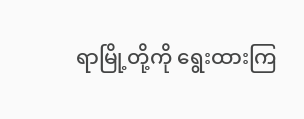ရာမြို့တို့ကို ရွေးထားကြ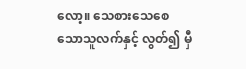လော့။ သေစားသေစေသောသူလက်နှင့် လွတ်၍ မှီ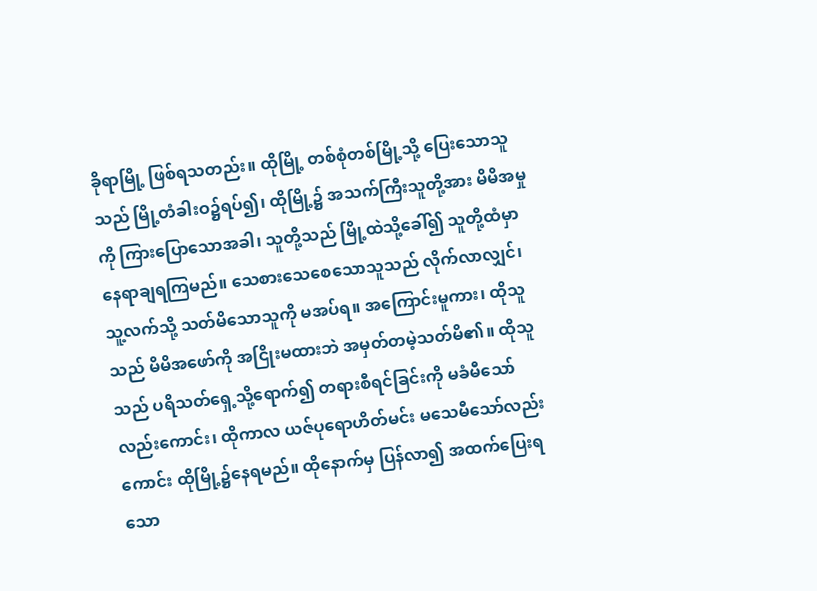ခိုရာမြို့ ဖြစ်ရသတည်း။ ထိုမြို့ တစ်စုံတစ်မြို့သို့ ပြေးသောသူသည် မြို့တံခါးဝ၌ရပ်၍၊ ထိုမြို့၌ အသက်ကြီးသူတို့အား မိမိအမှုကို ကြားပြောသောအခါ၊ သူတို့သည် မြို့ထဲသို့ခေါ်၍ သူတို့ထံမှာ နေရာချရကြမည်။ သေစားသေစေသောသူသည် လိုက်လာလျှင်၊ သူ့လက်သို့ သတ်မိသောသူကို မအပ်ရ။ အကြောင်းမူကား၊ ထိုသူသည် မိမိအဖော်ကို အငြိုးမထားဘဲ အမှတ်တမဲ့သတ်မိ၏။ ထိုသူသည် ပရိသတ်ရှေ့သို့ရောက်၍ တရားစီရင်ခြင်းကို မခံမီသော်လည်းကောင်း၊ ထိုကာလ ယဇ်ပုရောဟိတ်မင်း မသေမီသော်လည်းကောင်း ထိုမြို့၌နေရမည်။ ထိုနောက်မှ ပြန်လာ၍ အထက်ပြေးရသော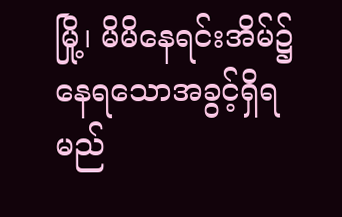မြို့၊ မိမိနေရင်းအိမ်၌ နေရသောအခွင့်ရှိရမည်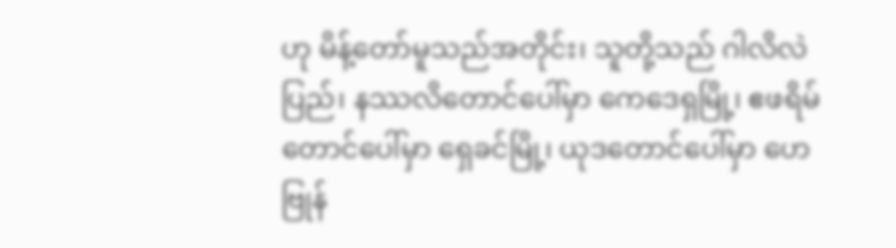ဟု မိန့်တော်မူသည်အတိုင်း၊ သူတို့သည် ဂါလိလဲပြည်၊ နဿလိတောင်ပေါ်မှာ ကေဒေရှမြို့၊ ဧဖရိမ်တောင်ပေါ်မှာ ရှေခင်မြို့၊ ယုဒတောင်ပေါ်မှာ ဟေဗြုန်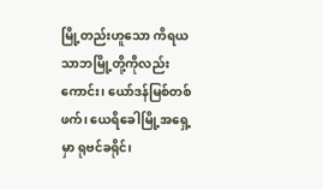မြို့တည်းဟူသော ကိရယသာဘမြို့တို့ကိုလည်းကောင်း၊ ယော်ဒန်မြစ်တစ်ဖက်၊ ယေရိခေါမြို့အရှေ့မှာ ရုဗင်ခရိုင်၊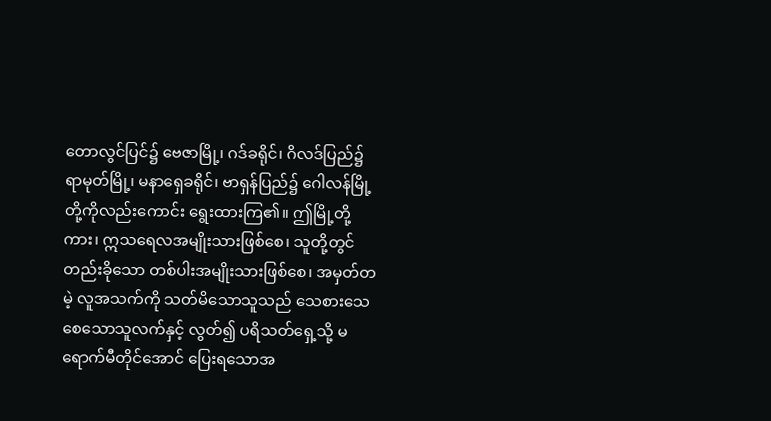တောလွင်ပြင်၌ ဗေဇာမြို့၊ ဂဒ်ခရိုင်၊ ဂိလဒ်ပြည်၌ ရာမုတ်မြို့၊ မနာရှေခရိုင်၊ ဗာရှန်ပြည်၌ ဂေါလန်မြို့တို့ကိုလည်းကောင်း ရွေးထားကြ၏။ ဤမြို့တို့ကား၊ ဣသရေလအမျိုးသားဖြစ်စေ၊ သူတို့တွင် တည်းခိုသော တစ်ပါးအမျိုးသားဖြစ်စေ၊ အမှတ်တမဲ့ လူအသက်ကို သတ်မိသောသူသည် သေစားသေစေသောသူလက်နှင့် လွတ်၍ ပရိသတ်ရှေ့သို့ မရောက်မီတိုင်အောင် ပြေးရသောအ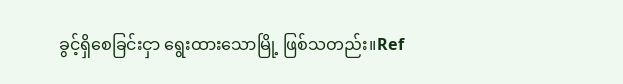ခွင့်ရှိစေခြင်းငှာ ရွေးထားသောမြို့ ဖြစ်သတည်း။Ref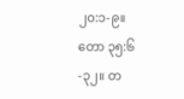၂၀:၁-၉။ တော ၃၅:၆-၃၂။ တ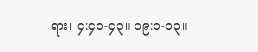ရား၊ ၄:၄၁-၄၃။ ၁၉:၁-၁၃။